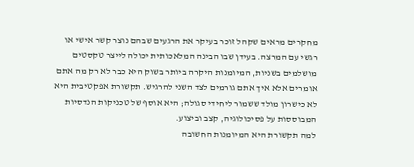מחקרים מראים שקהל זוכר בעיקר את הרגעים שבהם נוצר קשר אישי או רגשי עם המרצה. בעידן שבו הבינה המלאכותית יכולה לייצר טקסטים מושלמים בשניות, המיומנות היקרה ביותר בשוק היא כבר לא רק מה אתם אומרים אלא איך אתם גורמים לצד השני להרגיש. תקשורת אפקטיבית היא לא כישרון מולד ששמור ליחידי סגולה; היא אוסף של טכניקות הנדסיות המבוססות על פסיכולוגיה, קצב וביצוע.
למה תקשורת היא המיומנות החשובה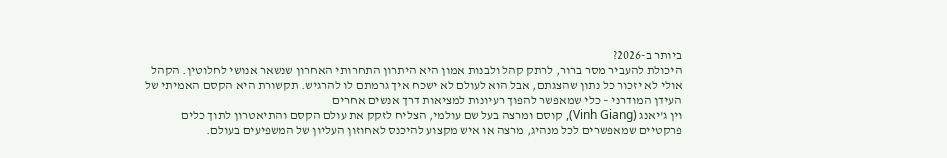ביותר ב-2026?
היכולת להעביר מסר ברור, לרתק קהל ולבנות אמון היא היתרון התחרותי האחרון שנשאר אנושי לחלוטין. הקהל אולי לא יזכור כל נתון שהצגתם, אבל הוא לעולם לא ישכח איך גרמתם לו להרגיש. תקשורת היא הקסם האמיתי של העידן המודרני – כלי שמאפשר להפוך רעיונות למציאות דרך אנשים אחרים
וין ג'יאנג (Vinh Giang), קוסם ומרצה בעל שם עולמי, הצליח לזקק את עולם הקסם והתיאטרון לתוך כלים פרקטיים שמאפשרים לכל מנהיג, מרצה או איש מקצוע להיכנס לאחוזון העליון של המשפיעים בעולם.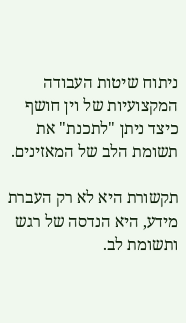ניתוח שיטות העבודה המקצועיות של וין חושף כיצד ניתן "לתכנת" את תשומת הלב של המאזינים.

תקשורת היא לא רק העברת מידע, היא הנדסה של רגש ותשומת לב.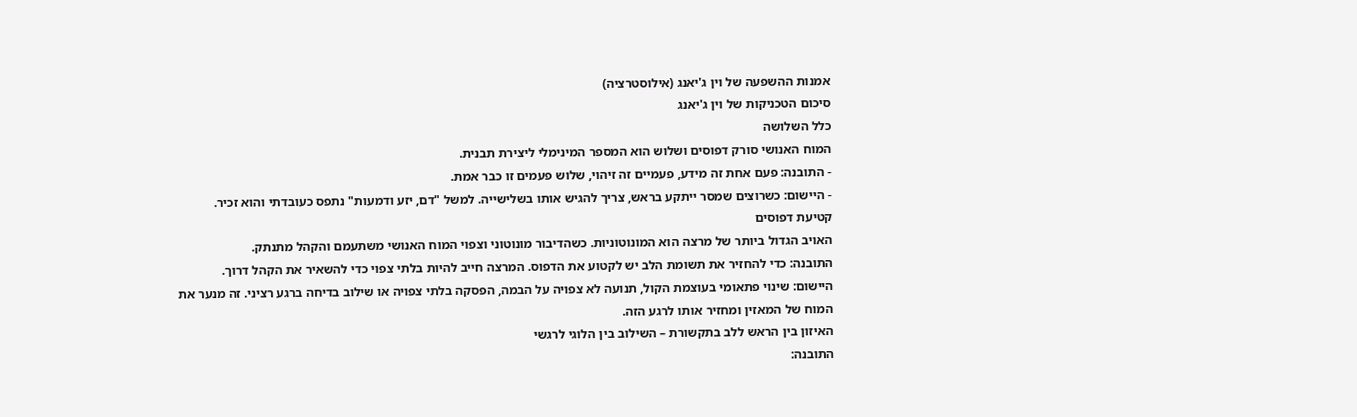אמנות ההשפעה של וין ג'יאנג (אילוסטרציה)
סיכום הטכניקות של וין ג'יאנג
כלל השלושה
המוח האנושי סורק דפוסים ושלוש הוא המספר המינימלי ליצירת תבנית.
- התובנה: פעם אחת זה מידע, פעמיים זה זיהוי, שלוש פעמים זו כבר אמת.
- היישום: כשרוצים שמסר ייתקע בראש, צריך להגיש אותו בשלישייה. למשל "דם, יזע ודמעות" נתפס כעובדתי והוא זכיר.
קטיעת דפוסים
האויב הגדול ביותר של מרצה הוא המונוטוניות. כשהדיבור מונוטוני וצפוי המוח האנושי משתעמם והקהל מתנתק.
התובנה: כדי להחזיר את תשומת הלב יש לקטוע את הדפוס. המרצה חייב להיות בלתי צפוי כדי להשאיר את הקהל דרוך.
היישום: שינוי פתאומי בעוצמת הקול, תנועה לא צפויה על הבמה, הפסקה בלתי צפויה או שילוב בדיחה ברגע רציני. זה מנער את המוח של המאזין ומחזיר אותו לרגע הזה.
האיזון בין הראש ללב בתקשורת – השילוב בין הלוגי לרגשי
התובנה: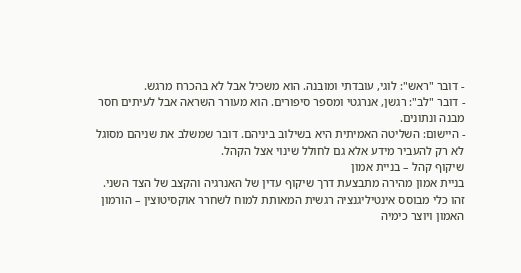- דובר "ראש": לוגי, עובדתי ומובנה. הוא משכיל אבל לא בהכרח מרגש.
- דובר "לב": רגשן, אנרגטי ומספר סיפורים. הוא מעורר השראה אבל לעיתים חסר מבנה ונתונים.
- היישום: השליטה האמיתית היא בשילוב ביניהם. דובר שמשלב את שניהם מסוגל לא רק להעביר מידע אלא גם לחולל שינוי אצל הקהל.
שיקוף קהל – בניית אמון
בניית אמון מהירה מתבצעת דרך שיקוף עדין של האנרגיה והקצב של הצד השני. זהו כלי מבוסס אינטיליגנציה רגשית המאותת למוח לשחרר אוקסיטוצין – הורמון האמון ויוצר כימיה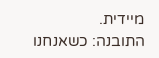מיידית.
התובנה: כשאנחנו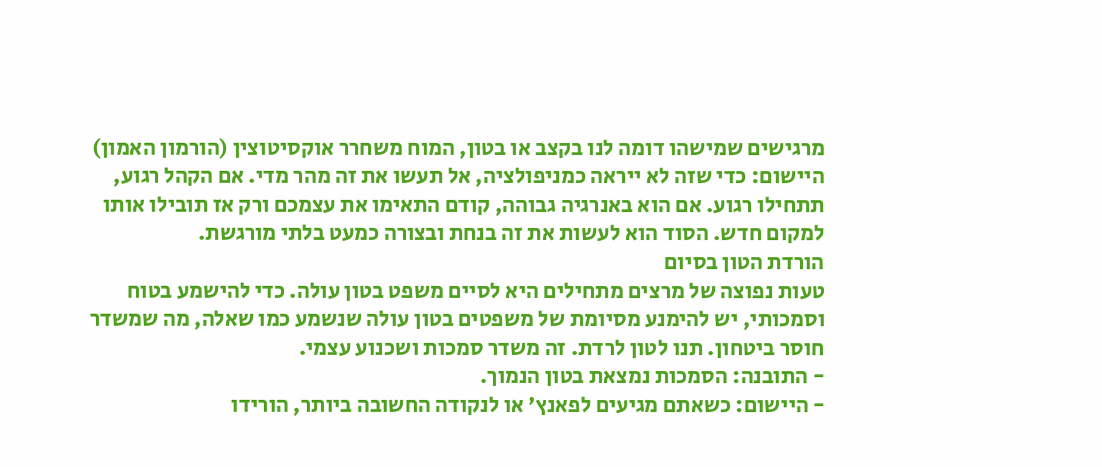מרגישים שמישהו דומה לנו בקצב או בטון, המוח משחרר אוקסיטוצין (הורמון האמון)
היישום: כדי שזה לא ייראה כמניפולציה, אל תעשו את זה מהר מדי. אם הקהל רגוע, תתחילו רגוע. אם הוא באנרגיה גבוהה, קודם התאימו את עצמכם ורק אז תובילו אותו למקום חדש. הסוד הוא לעשות את זה בנחת ובצורה כמעט בלתי מורגשת.
הורדת הטון בסיום
טעות נפוצה של מרצים מתחילים היא לסיים משפט בטון עולה. כדי להישמע בטוח וסמכותי, יש להימנע מסיומת של משפטים בטון עולה שנשמע כמו שאלה, מה שמשדר חוסר ביטחון. תנו לטון לרדת. זה משדר סמכות ושכנוע עצמי.
- התובנה: הסמכות נמצאת בטון הנמוך.
- היישום: כשאתם מגיעים לפאנץ' או לנקודה החשובה ביותר, הורידו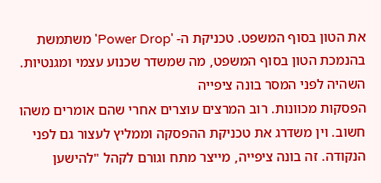את הטון בסוף המשפט. טכניקת ה- 'Power Drop' משתמשת בהנמכת הטון בסוף המשפט, מה שמשדר שכנוע עצמי ומגנטיות.
השהיה לפני המסר בונה ציפייה
הפסקות מכוונות. רוב המרצים עוצרים אחרי שהם אומרים משהו חשוב. וין משדרג את טכניקת ההפסקה וממליץ לעצור גם לפני הנקודה. זה בונה ציפייה, מייצר מתח וגורם לקהל "להישען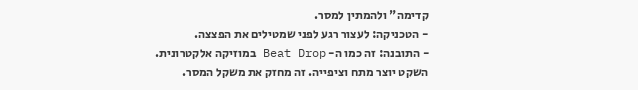קדימה" ולהמתין למסר.
- הטכניקה: לעצור רגע לפני שמטילים את הפצצה.
- התובנה: זה כמו ה- Beat Drop במוזיקה אלקטרונית. השקט יוצר מתח וציפייה. זה מחזק את משקל המסר.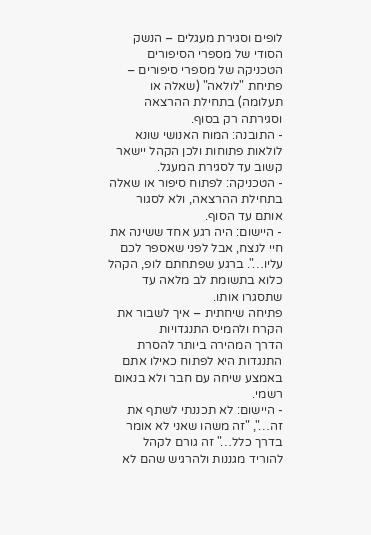לופים וסגירת מעגלים – הנשק הסודי של מספרי הסיפורים
הטכניקה של מספרי סיפורים – פתיחת "לולאה" (שאלה או תעלומה) בתחילת ההרצאה וסגירתה רק בסוף.
- התובנה: המוח האנושי שונא לולאות פתוחות ולכן הקהל יישאר קשוב עד לסגירת המעגל.
- הטכניקה: לפתוח סיפור או שאלה בתחילת ההרצאה, ולא לסגור אותם עד הסוף.
- היישום: היה רגע אחד ששינה את חיי לנצח, אבל לפני שאספר לכם עליו…". ברגע שפתחתם לופ, הקהל כלוא בתשומת לב מלאה עד שתסגרו אותו.
פתיחה שיחתית – איך לשבור את הקרח ולהמיס התנגדויות
הדרך המהירה ביותר להסרת התנגדות היא לפתוח כאילו אתם באמצע שיחה עם חבר ולא בנאום רשמי.
- היישום: לא תכננתי לשתף את זה…", "זה משהו שאני לא אומר בדרך כלל…" זה גורם לקהל להוריד מגננות ולהרגיש שהם לא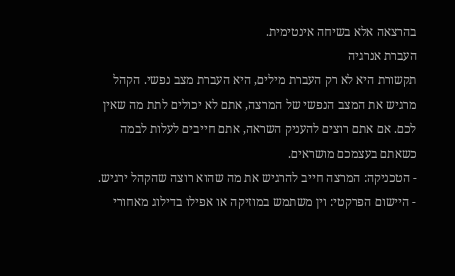בהרצאה אלא בשיחה אינטימית.
העברת אנרגיה
תקשורת היא לא רק העברת מילים, היא העברת מצב נפשי. הקהל מרגיש את המצב הנפשי של המרצה, אתם לא יכולים לתת מה שאין לכם. אם אתם רוצים להעניק השראה, אתם חייבים לעלות לבמה כשאתם בעצמכם מושראים.
- הטכניקה: המרצה חייב להרגיש את מה שהוא רוצה שהקהל ירגיש.
- היישום הפרקטי: וין משתמש במוזיקה או אפילו בדילוג מאחורי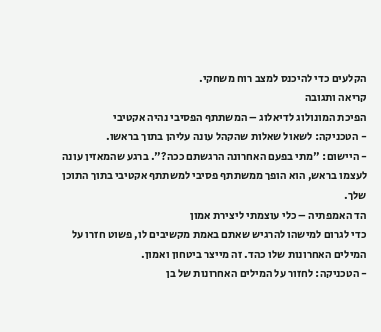הקלעים כדי להיכנס למצב רוח משחקי.
קריאה ותגובה
הפיכת המונולוג לדיאלוג – המשתתף הפסיבי נהיה אקטיבי
- הטכניקה: לשאול שאלות שהקהל עונה עליהן בתוך בראשו.
- היישום: "מתי בפעם האחרונה הרגשתם ככה?". ברגע שהמאזין עונה לעצמו בראש, הוא הופך ממשתתף פסיבי למשתתף אקטיבי בתוך התוכן שלך.
הד האמפתיה – כלי עוצמתי ליצירת אמון
כדי לגרום למישהו להרגיש שאתם באמת מקשיבים לו, פשוט חזרו על המילים האחרונות שלו כהד. זה מייצר ביטחון ואמון.
- הטכניקה: לחזור על המילים האחרונות של בן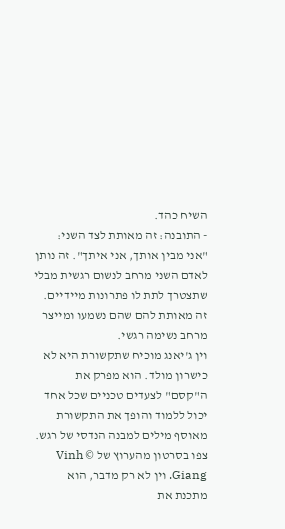השיח כהד.
- התובנה: זה מאותת לצד השני: "אני מבין אותך, אני איתך". זה נותן לאדם השני מרחב לנשום רגשית מבלי שתצטרך לתת לו פתרונות מיידיים. זה מאותת להם שהם נשמעו ומייצר מרחב נשימה רגשי.
וין ג'יאנג מוכיח שתקשורת היא לא כישרון מולד. הוא מפרק את ה"קסם" לצעדים טכניים שכל אחד יכול ללמוד והופך את התקשורת מאוסף מילים למבנה הנדסי של רגש.
צפו בסרטון מהערוץ של © Vinh Giang. וין לא רק מדבר, הוא מתכנת את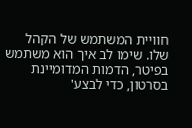חוויית המשתמש של הקהל שלו. שימו לב איך הוא משתמש בפיטר, הדמות המדומיינת בסרטון, כדי לבצע'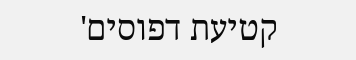קטיעת דפוסים'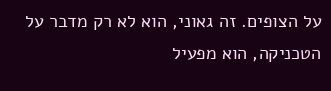על הצופים. זה גאוני, הוא לא רק מדבר על הטכניקה, הוא מפעיל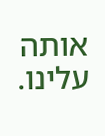אותה עלינו.